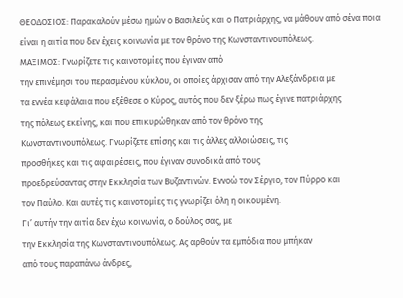ΘΕΟΔΟΣΙΟΣ: Παρακαλούν μέσω ημών ο Βασιλεύς και ο Πατριάρχης, να μάθουν από σένα ποια είναι η αιτία που δεν έχεις κοινωνία με τον θρόνο της Κωνσταντινουπόλεως.
ΜΑΞΙΜΟΣ: Γνωρίζετε τις καινοτομίες που έγιναν από
την επινέμησι του περασμένου κύκλου, οι οποίες άρχισαν από την Αλεξάνδρεια με
τα εννέα κεφάλαια που εξέθεσε ο Κύρος, αυτός που δεν ξέρω πως έγινε πατριάρχης
της πόλεως εκείνης, και που επικυρώθηκαν από τον θρόνο της
Κωνσταντινουπόλεως. Γνωρίζετε επίσης και τις άλλες αλλοιώσεις, τις
προσθήκες και τις αφαιρέσεις, που έγιναν συνοδικά από τους
προεδρεύσαντας στην Εκκλησία των Βυζαντινών. Εννοώ τον Σέργιο, τον Πύρρο και
τον Παύλο. Και αυτές τις καινοτομίες τις γνωρίζει όλη η οικουμένη.
Γι’ αυτήν την αιτία δεν έχω κοινωνία, ο δούλος σας, με
την Εκκλησία της Κωνσταντινουπόλεως. Ας αρθούν τα εμπόδια που μπήκαν
από τους παραπάνω άνδρες,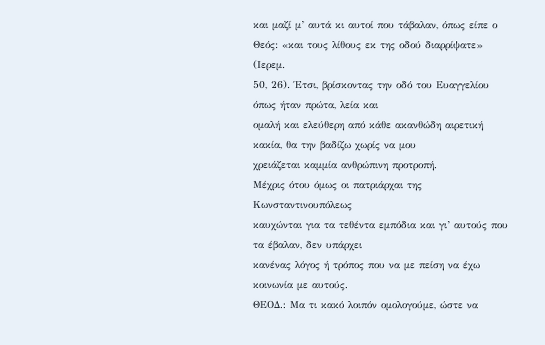και μαζί μ’ αυτά κι αυτοί που τάβαλαν, όπως είπε ο
Θεός: «και τους λίθους εκ της οδού διαρρίψατε» (Ιερεμ.
50, 26). Έτσι, βρίσκοντας την οδό του Ευαγγελίου όπως ήταν πρώτα, λεία και
ομαλή και ελεύθερη από κάθε ακανθώδη αιρετική κακία, θα την βαδίζω χωρίς να μου
χρειάζεται καμμία ανθρώπινη προτροπή.
Μέχρις ότου όμως οι πατριάρχαι της Κωνσταντινουπόλεως
καυχώνται για τα τεθέντα εμπόδια και γι’ αυτούς που τα έβαλαν, δεν υπάρχει
κανένας λόγος ή τρόπος που να με πείση να έχω κοινωνία με αυτούς.
ΘΕΟΔ.: Μα τι κακό λοιπόν ομολογούμε, ώστε να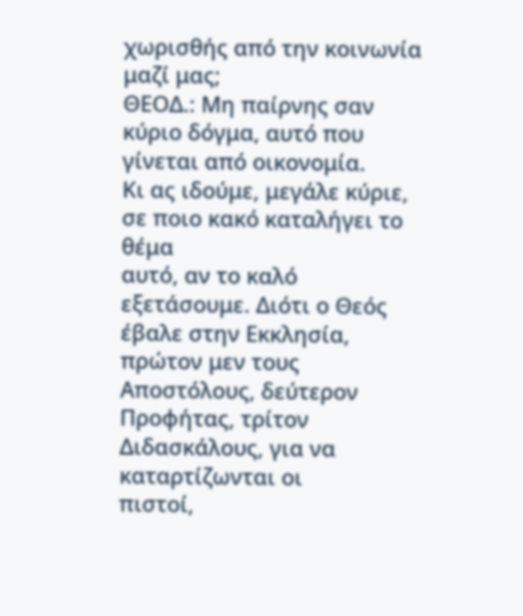χωρισθής από την κοινωνία μαζί μας;
ΘΕΟΔ.: Μη παίρνης σαν κύριο δόγμα, αυτό που
γίνεται από οικονομία.
Κι ας ιδούμε, μεγάλε κύριε, σε ποιο κακό καταλήγει το θέμα
αυτό, αν το καλό εξετάσουμε. Διότι ο Θεός έβαλε στην Εκκλησία, πρώτον μεν τους
Αποστόλους, δεύτερον Προφήτας, τρίτον Διδασκάλους, για να καταρτίζωνται οι
πιστοί,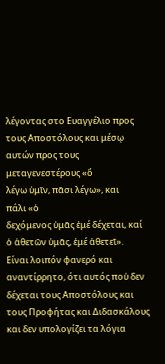λέγοντας στο Ευαγγέλιο προς τους Αποστόλους και μέσῳ αυτών προς τους
μεταγενεστέρους «ὅ
λέγω ὑμῖν, πᾶσι λέγω», και
πάλι «ὁ
δεχόμενος ὑμᾶς ἐμέ δέχεται, καί ὁ ἀθετῶν ὑμᾶς, ἐμέ ἀθετεῖ».
Είναι λοιπόν φανερό και αναντίρρητο, ότι αυτός ποὑ δεν δέχεται τους Αποστόλους και
τους Προφήτας και Διδασκάλους και δεν υπολογίζει τα λόγια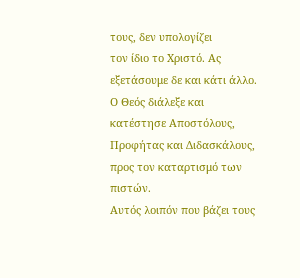τους, δεν υπολογίζει
τον ίδιο το Χριστό. Ας εξετάσουμε δε και κάτι άλλο. Ο Θεός διάλεξε και
κατέστησε Αποστόλους, Προφήτας και Διδασκάλους, προς τον καταρτισμό των πιστών.
Αυτός λοιπόν που βάζει τους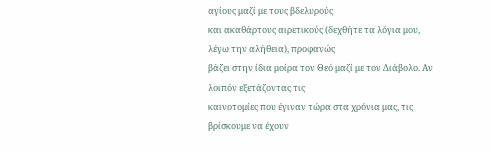αγίους μαζί με τους βδελυρούς
και ακαθάρτους αιρετικούς (δεχθήτε τα λόγια μου, λέγω την αλήθεια), προφανώς
βάζει στην ίδια μοίρα τον Θεό μαζί με τον Διάβολο. Αν λοιπόν εξετάζοντας τις
καινοτομίες που έγιναν τώρα στα χρόνια μας, τις βρίσκουμε να έχουν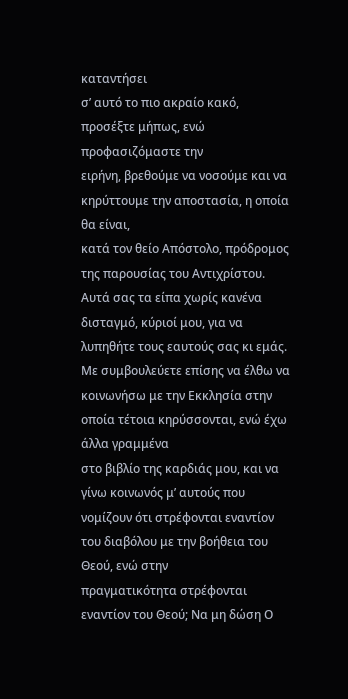καταντήσει
σ’ αυτό το πιο ακραίο κακό, προσέξτε μήπως, ενώ προφασιζόμαστε την
ειρήνη, βρεθούμε να νοσούμε και να κηρύττουμε την αποστασία, η οποία θα είναι,
κατά τον θείο Απόστολο, πρόδρομος της παρουσίας του Αντιχρίστου.
Αυτά σας τα είπα χωρίς κανένα δισταγμό, κύριοί μου, για να
λυπηθήτε τους εαυτούς σας κι εμάς. Με συμβουλεύετε επίσης να έλθω να
κοινωνήσω με την Εκκλησία στην οποία τέτοια κηρύσσονται, ενώ έχω άλλα γραμμένα
στο βιβλίο της καρδιάς μου, και να γίνω κοινωνός μ’ αυτούς που
νομίζουν ότι στρέφονται εναντίον του διαβόλου με την βοήθεια του Θεού, ενώ στην
πραγματικότητα στρέφονται εναντίον του Θεού; Να μη δώση Ο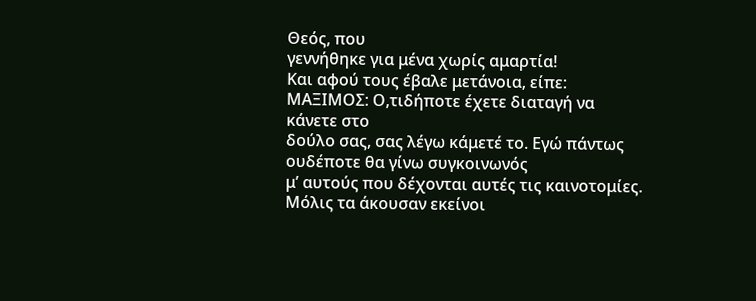Θεός, που
γεννήθηκε για μένα χωρίς αμαρτία!
Και αφού τους έβαλε μετάνοια, είπε:
ΜΑΞΙΜΟΣ: Ο,τιδήποτε έχετε διαταγή να κάνετε στο
δούλο σας, σας λέγω κάμετέ το. Εγώ πάντως ουδέποτε θα γίνω συγκοινωνός
μ’ αυτούς που δέχονται αυτές τις καινοτομίες. Μόλις τα άκουσαν εκείνοι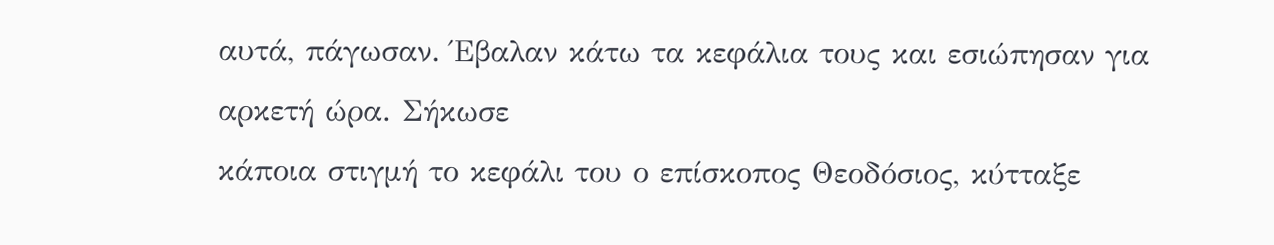αυτά, πάγωσαν. Έβαλαν κάτω τα κεφάλια τους και εσιώπησαν για αρκετή ώρα. Σήκωσε
κάποια στιγμή το κεφάλι του ο επίσκοπος Θεοδόσιος, κύτταξε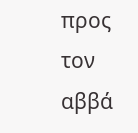προς τον αββά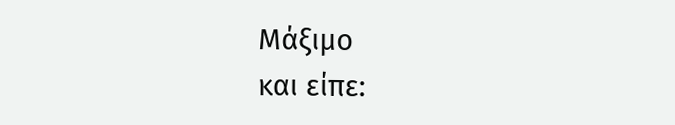Μάξιμο
και είπε: